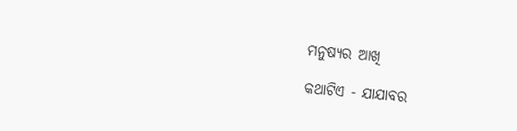ମନୁଷ୍ୟର ଆଖି

କଥାଟିଏ - ଯାଯାବର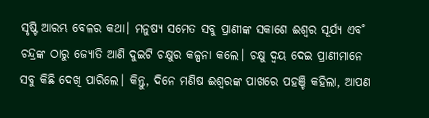ସୃଷ୍ଟି ଆରମ୍ଭ ବେଳର କଥା। ମନୁଷ୍ୟ ସମେତ ସବୁ ପ୍ରାଣୀଙ୍କ ସକାଶେ ଈଶ୍ବର ସୂର୍ଯ୍ୟ ଏବ˚ ଚନ୍ଦ୍ରଙ୍କ ଠାରୁ ଜ୍ୟୋତି ଆଣି ଦୁଇଟି ଚକ୍ଷୁର କଳ୍ପନା କଲେ। ଚକ୍ଷୁ ଦ୍ବୟ ଦେଇ ପ୍ରାଣୀମାନେ ସବୁ କିଛି ଦେଖି ପାରିଲେ। କିନ୍ତୁ, ଦିନେ ମଣିଷ ଈଶ୍ବରଙ୍କ ପାଖରେ ପହଞ୍ଚି କହିଲା, ଆପଣ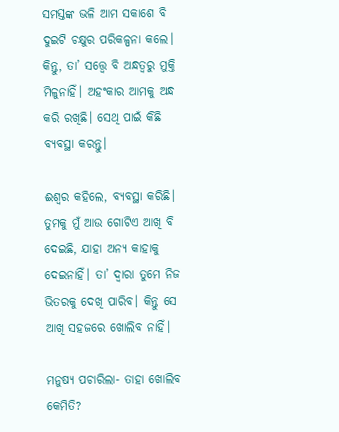ସମସ୍ତଙ୍କ ଭଳି ଆମ ସକାଶେ ବି ଦୁଇଟି ଚକ୍ଷୁର ପରିକଳ୍ପନା କଲେ। କିନ୍ତୁ, ତା’ ସତ୍ତ୍ବେ ବି ଅନ୍ଧତ୍ବରୁ ମୁକ୍ତି ମିଳୁନାହିଁ। ଅହଂକାର ଆମକୁ ଅନ୍ଧ କରି ରଖିଛି। ସେଥି ପାଇଁ କିଛି ବ୍ୟବସ୍ଥା କରନ୍ତୁ।

ଈଶ୍ବର କହିଲେ, ବ୍ୟବସ୍ଥା କରିଛି। ତୁମକୁ ମୁଁ ଆଉ ଗୋଟିଏ ଆଖି ବି ଦେଇଛି, ଯାହା ଅନ୍ୟ କାହାକୁ ଦେଇନାହିଁ। ତା’ ଦ୍ବାରା ତୁମେ ନିଜ ଭିତରକୁ ଦେଖି ପାରିବ। କିନ୍ତୁ ସେ ଆଖି ସହଜରେ ଖୋଲିବ ନାହିଁ।

ମନୁଷ୍ୟ ପଚାରିଲା- ତାହା ଖୋଲିବ କେମିତି?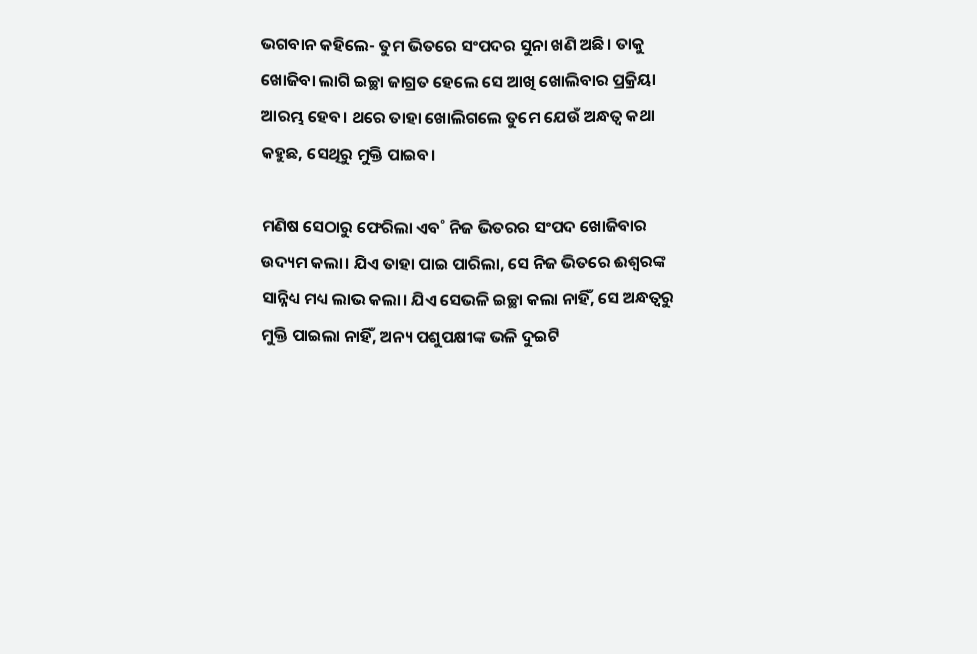ଭଗବାନ କହିଲେ- ତୁମ ଭିତରେ ସଂପଦର ସୁନା ଖଣି ଅଛି। ତାକୁ ଖୋଜିବା ଲାଗି ଇଚ୍ଛା ଜାଗ୍ରତ ହେଲେ ସେ ଆଖି ଖୋଲିବାର ପ୍ରକ୍ରିୟା ଆରମ୍ଭ ହେବ। ଥରେ ତାହା ଖୋଲିଗଲେ ତୁମେ ଯେଉଁ ଅନ୍ଧତ୍ବ କଥା କହୁଛ, ସେଥିରୁ ମୁକ୍ତି ପାଇବ।

ମଣିଷ ସେଠାରୁ ଫେରିଲା ଏବ˚ ନିଜ ଭିତରର ସଂପଦ ଖୋଜିବାର ଉଦ୍ୟମ କଲା। ଯିଏ ତାହା ପାଇ ପାରିଲା, ସେ ନିଜ ଭିତରେ ଈଶ୍ବରଙ୍କ ସାନ୍ନିଧ୍ୟ ମଧ୍ୟ ଲାଭ କଲା। ଯିଏ ସେଭଳି ଇଚ୍ଛା କଲା ନାହିଁ, ସେ ଅନ୍ଧତ୍ବରୁ ମୁକ୍ତି ପାଇଲା ନାହିଁ, ଅନ୍ୟ ପଶୁପକ୍ଷୀଙ୍କ ଭଳି ଦୁଇଟି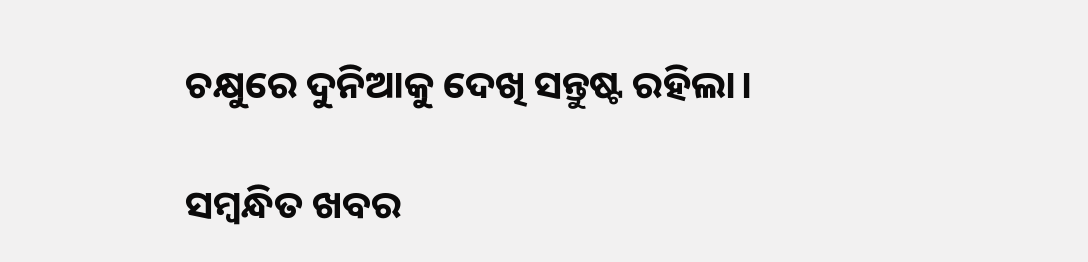ଚକ୍ଷୁରେ ଦୁନିଆକୁ ଦେଖି ସନ୍ତୁଷ୍ଟ ରହିଲା।

ସମ୍ବନ୍ଧିତ ଖବର